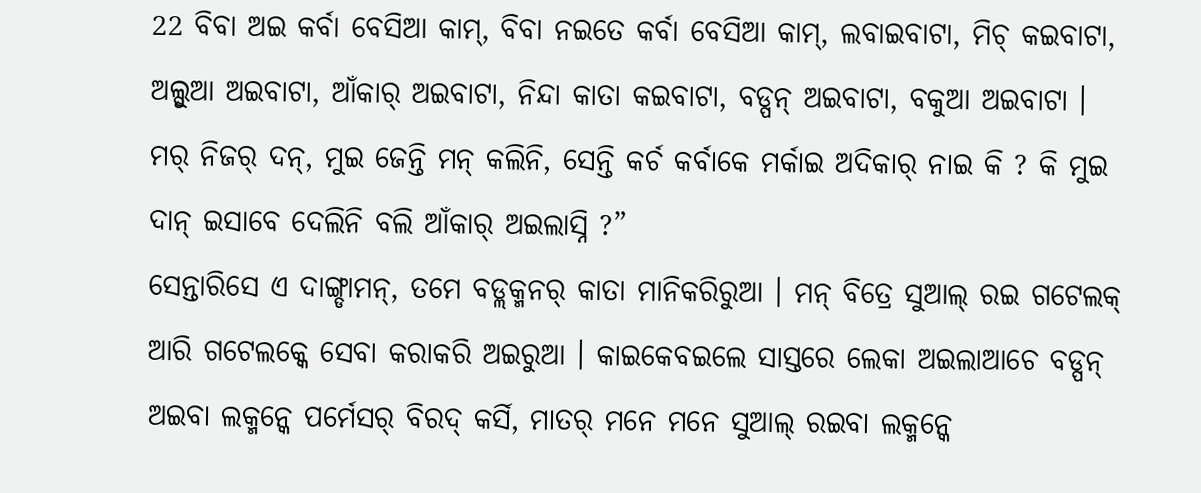22 ବିବା ଅଇ କର୍ବା ବେସିଆ କାମ୍, ବିବା ନଇତେ କର୍ବା ବେସିଆ କାମ୍, ଲବାଇବାଟା, ମିଚ୍ କଇବାଟା, ଅଲ୍ସୁଆ ଅଇବାଟା, ଆଁକାର୍ ଅଇବାଟା, ନିନ୍ଦା କାତା କଇବାଟା, ବଡ୍ପନ୍ ଅଇବାଟା, ବକୁଆ ଅଇବାଟା ।
ମର୍ ନିଜର୍ ଦନ୍, ମୁଇ ଜେନ୍ତି ମନ୍ କଲିନି, ସେନ୍ତି କର୍ଚ କର୍ବାକେ ମର୍କାଇ ଅଦିକାର୍ ନାଇ କି ? କି ମୁଇ ଦାନ୍ ଇସାବେ ଦେଲିନି ବଲି ଆଁକାର୍ ଅଇଲାସ୍ନି ?”
ସେନ୍ତାରିସେ ଏ ଦାଙ୍ଗ୍ଡାମନ୍, ତମେ ବଡ୍ଲକ୍ମନର୍ କାତା ମାନିକରିରୁଆ । ମନ୍ ବିତ୍ରେ ସୁଆଲ୍ ରଇ ଗଟେଲକ୍ ଆରି ଗଟେଲକ୍କେ ସେବା କରାକରି ଅଇରୁଆ । କାଇକେବଇଲେ ସାସ୍ତରେ ଲେକା ଅଇଲାଆଚେ ବଡ୍ପନ୍ ଅଇବା ଲକ୍ମନ୍କେ ପର୍ମେସର୍ ବିରଦ୍ କର୍ସି, ମାତର୍ ମନେ ମନେ ସୁଆଲ୍ ରଇବା ଲକ୍ମନ୍କେ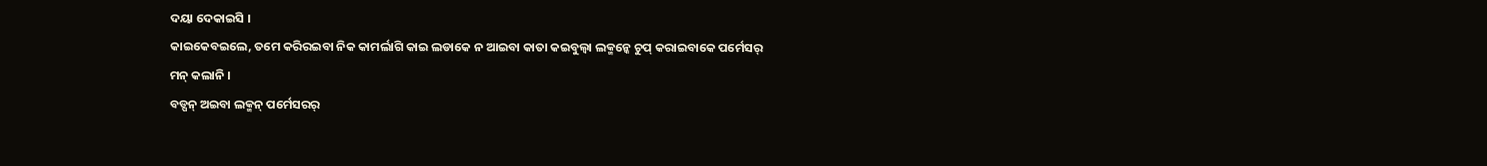ଦୟା ଦେକାଇସି ।
କାଇକେବଇଲେ, ତମେ କରିରଇବା ନିକ କାମର୍ଲାଗି କାଇ ଲଡାକେ ନ ଆଇବା କାତା କଇବୁଲ୍ବା ଲକ୍ମନ୍କେ ଚୁପ୍ କରାଇବାକେ ପର୍ମେସର୍ ମନ୍ କଲାନି ।
ବଡ୍ପନ୍ ଅଇବା ଲକ୍ମନ୍ ପର୍ମେସରର୍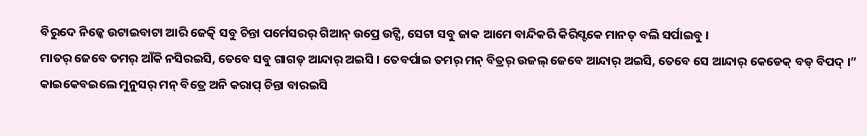ବିରୁଦେ ନିଜ୍କେ ଉଟାଇବାଟା ଆରି ଜେତ୍କି ସବୁ ଚିନ୍ତା ପର୍ମେସରର୍ ଗିଆନ୍ ଉପ୍ରେ ଉଟ୍ସି, ସେଟା ସବୁ ଜାକ ଆମେ ବାନ୍ଦିକରି କିରିସ୍ଟକେ ମାନତ୍ ବଲି ସର୍ପାଇବୁ ।
ମାତର୍ ଜେବେ ତମର୍ ଆଁକି ନସିରଇସି, ତେବେ ସବୁ ଗାଗଡ୍ ଆନ୍ଦାର୍ ଅଇସି । ତେବର୍ପାଇ ତମର୍ ମନ୍ ବିତ୍ରର୍ ଉଜଲ୍ ଜେବେ ଆନ୍ଦାର୍ ଅଇସି, ତେବେ ସେ ଆନ୍ଦାର୍ କେଡେକ୍ ବଡ୍ ବିପଦ୍ ।”
କାଇକେବଇଲେ ମୁନୁସର୍ ମନ୍ ବିତ୍ରେ ଅନି କରାପ୍ ଚିନ୍ତା ବାରଇସି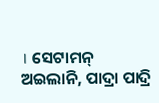। ସେଟାମନ୍ ଅଇଲାନି, ପାଦ୍ରା ପାଦ୍ରି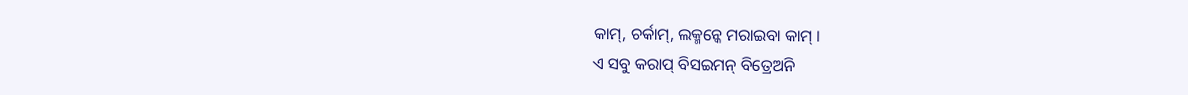କାମ୍, ଚର୍କାମ୍, ଲକ୍ମନ୍କେ ମରାଇବା କାମ୍ ।
ଏ ସବୁ କରାପ୍ ବିସଇମନ୍ ବିତ୍ରେଅନି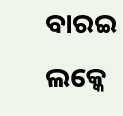ବାରଇ ଲକ୍କେ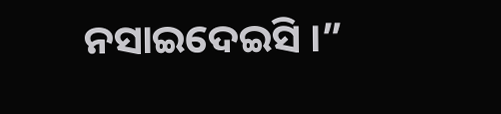ନସାଇଦେଇସି ।”